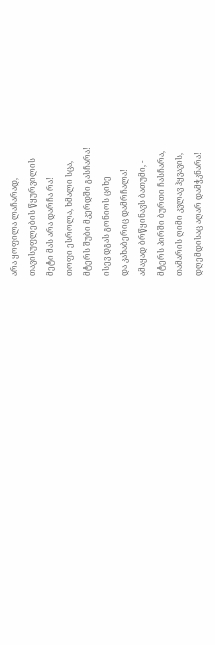არა ყოფილა ლაჩარად,
თავისუფლების წყურვილის
მეტი მას არა დარჩა რა!
თოფი ესროლა, ხმალი სცა,
მტერს შუბი მკერდში გასჩარა!
ისევ დგას გონიოს ციხე
და კახაბერიც დამრჩალა!
ამაყად ბრწყინავს ბათუმი, -
მტერს პირში ბურთი ჩასჩარა,
თამარის ღიმი კვლავ ჰყვავის,
დღემდისაც აღარ დამჭკნარა!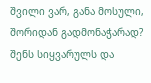შვილი ვარ, განა მოსული,
შორიდან გადმონაჭარად?
შენს სიყვარულს და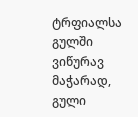ტრფიალსა
გულში ვიწურავ მაჭარად,
გული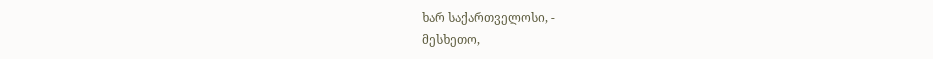ხარ საქართველოსი, -
მესხეთო,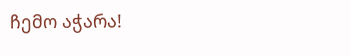ჩემო აჭარა!